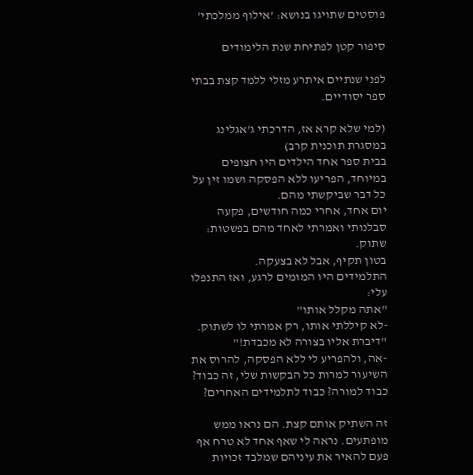פוסטים שתויגו בנושא: 'אילוף ממלכתי'

סיפור קטן לפתיחת שנת הלימודים

לפני שנתיים איתרע מזלי ללמד קצת בבתי ספר יסודיים.

(למי שלא קרא אז, הדרכתי ג'אגלינג במסגרת תוכנית קרב)
בבית ספר אחד הילדים היו חצופים במיוחד, הפריעו ללא הפסקה ושמו זין על כל דבר שביקשתי מהם.
יום אחד, אחרי כמה חודשים, פקעה סבלנותי ואמרתי לאחד מהם בפשטות: שתוק.
בטון תקיף, אבל לא בצעקה.
התלמידים היו המומים לרגע, ואז התנפלו עלי:
"אתה מקלל אותו"
-לא קיללתי אותו, רק אמרתי לו לשתוק.
"דיברת אליו בצורה לא מכבדת!"
-אה, ולהפריע לי ללא הפסקה, להרוס את השיעור למרות כל הבקשות שלי, זה כבוד? כבוד למורה? כבוד לתלמידים האחרים?

זה השתיק אותם קצת. הם נראו ממש מופתעים. נראה לי שאף אחד לא טרח אף פעם להאיר את עיניהם שמלבד זכויות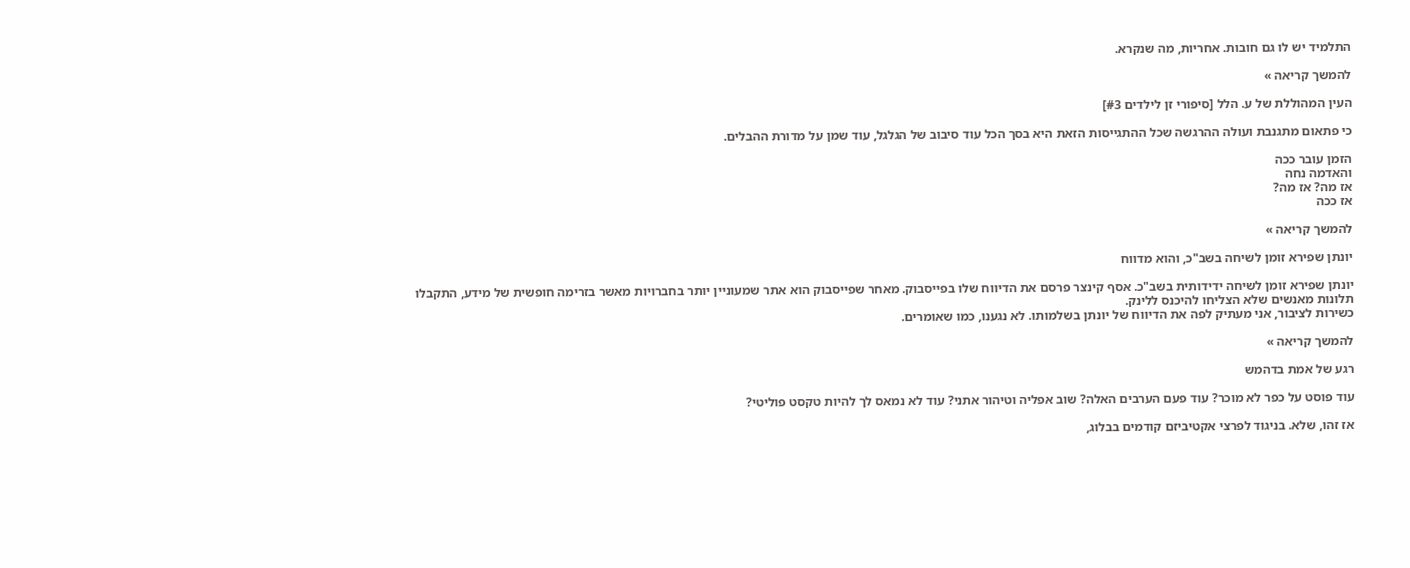התלמיד יש לו גם חובות. אחריות, מה שנקרא.

להמשך קריאה »

העין המהוללת של ע. הלל [סיפורי זן לילדים #3]

כי פתאום מתגנבת ועולה ההרגשה שכל ההתגייסות הזאת היא בסך הכל עוד סיבוב של הגלגל, עוד שמן על מדורת ההבלים.

הזמן עובר ככה
והאדמה נחה
אז מה? אז מה?
אז ככה

להמשך קריאה »

יונתן שפירא זומן לשיחה בשב"כ, והוא מדווח

יונתן שפירא זומן לשיחה ידידותית בשב"כ. אסף קינצר פרסם את הדיווח שלו בפייסבוק. מאחר שפייסבוק הוא אתר שמעוניין יותר בחברויות מאשר בזרימה חופשית של מידע, התקבלו תלונות מאנשים שלא הצליחו להיכנס ללינק.
כשירות לציבור, אני מעתיק לפה את הדיווח של יונתן בשלמותו. לא נגענו, כמו שאומרים.

להמשך קריאה »

רגע של אמת בדהמש

עוד פוסט על כפר לא מוכר? עוד פעם הערבים האלה? שוב אפליה וטיהור אתני? עוד לא נמאס לך להיות טקסט פוליטי?

אז זהו, שלא. בניגוד לפרצי אקטיביזם קודמים בבלוג,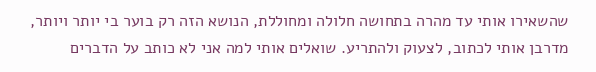שהשאירו אותי עד מהרה בתחושה חלולה ומחוללת, הנושא הזה רק בוער בי יותר ויותר, מדרבן אותי לכתוב, לצעוק ולהתריע. שואלים אותי למה אני לא כותב על הדברים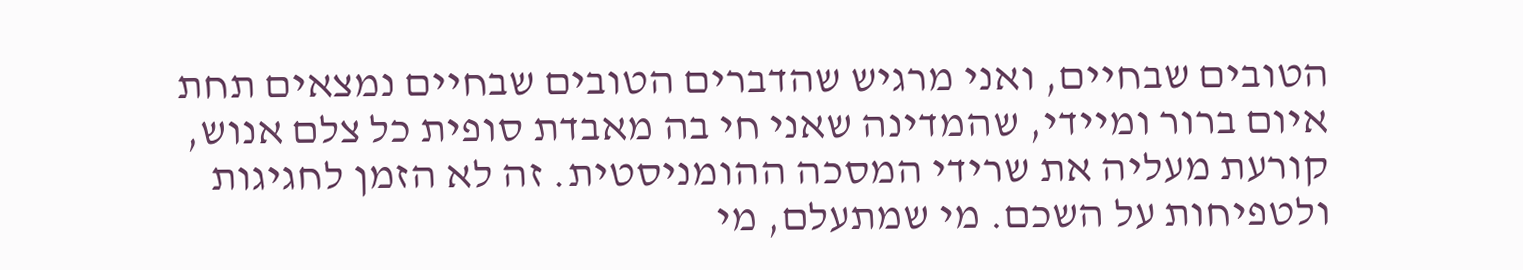הטובים שבחיים, ואני מרגיש שהדברים הטובים שבחיים נמצאים תחת איום ברור ומיידי, שהמדינה שאני חי בה מאבדת סופית כל צלם אנוש, קורעת מעליה את שרידי המסכה ההומניסטית. זה לא הזמן לחגיגות ולטפיחות על השכם. מי שמתעלם, מי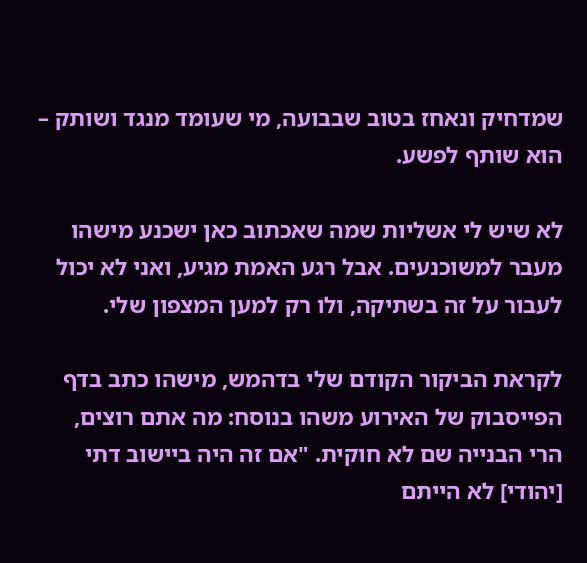שמדחיק ונאחז בטוב שבבועה, מי שעומד מנגד ושותק – הוא שותף לפשע.

לא שיש לי אשליות שמה שאכתוב כאן ישכנע מישהו מעבר למשוכנעים. אבל רגע האמת מגיע, ואני לא יכול לעבור על זה בשתיקה, ולו רק למען המצפון שלי.

לקראת הביקור הקודם שלי בדהמש, מישהו כתב בדף הפייסבוק של האירוע משהו בנוסח: מה אתם רוצים, הרי הבנייה שם לא חוקית. "אם זה היה ביישוב דתי [יהודי] לא הייתם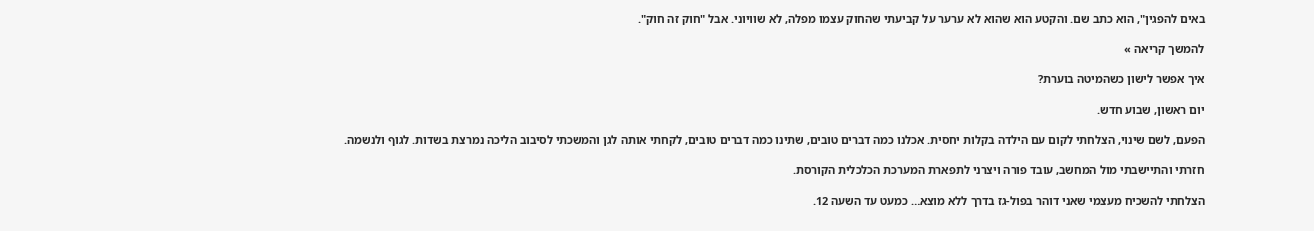באים להפגין", הוא כתב שם. והקטע הוא שהוא לא ערער על קביעתי שהחוק עצמו מפלה, לא שוויוני. אבל "חוק זה חוק".

להמשך קריאה »

איך אפשר לישון כשהמיטה בוערת?

יום ראשון, שבוע חדש.

הפעם, לשם שינוי, הצלחתי לקום עם הילדה בקלות יחסית. אכלנו כמה דברים טובים, שתינו כמה דברים טובים, לקחתי אותה לגן והמשכתי לסיבוב הליכה נמרצת בשדות. לגוף ולנשמה.

חזרתי והתיישבתי מול המחשב, עובד פורה ויצרני לתפארת המערכת הכלכלית הקורסת.

הצלחתי להשכיח מעצמי שאני דוהר בפול-גז בדרך ללא מוצא… כמעט עד השעה 12.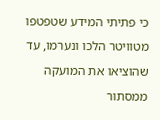כי פתיתי המידע שטפטפו מטוויטר הלכו ונערמו, עד שהוציאו את המועקה ממסתור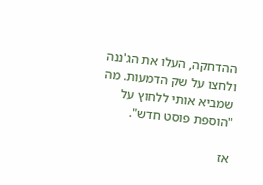ההדחקה, העלו את הג'ננה ולחצו על שק הדמעות. מה שמביא אותי ללחוץ על "הוספת פוסט חדש".

אז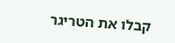קבלו את הטריגר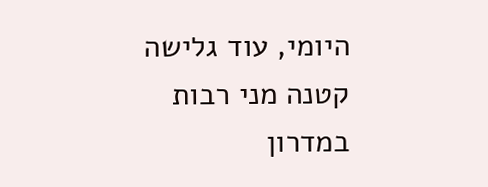היומי, עוד גלישה קטנה מני רבות במדרון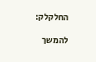החלקלק:

להמשך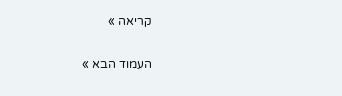קריאה »

העמוד הבא »